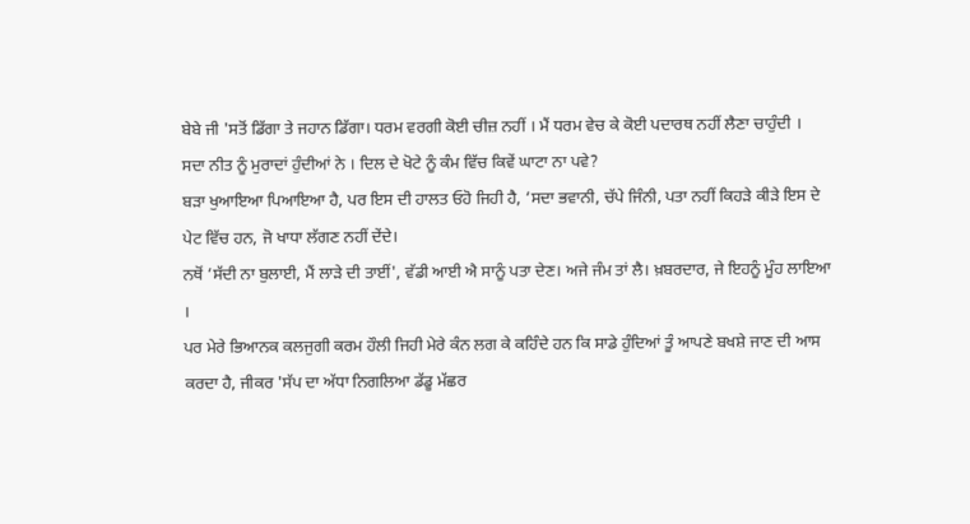ਬੇਬੇ ਜੀ 'ਸਤੋਂ ਡਿੱਗਾ ਤੇ ਜਹਾਨ ਡਿੱਗਾ। ਧਰਮ ਵਰਗੀ ਕੋਈ ਚੀਜ਼ ਨਹੀਂ । ਮੈਂ ਧਰਮ ਵੇਚ ਕੇ ਕੋਈ ਪਦਾਰਥ ਨਹੀਂ ਲੈਣਾ ਚਾਹੁੰਦੀ ।
ਸਦਾ ਨੀਤ ਨੂੰ ਮੁਰਾਦਾਂ ਹੁੰਦੀਆਂ ਨੇ । ਦਿਲ ਦੇ ਖੋਟੇ ਨੂੰ ਕੰਮ ਵਿੱਚ ਕਿਵੇਂ ਘਾਟਾ ਨਾ ਪਵੇ?
ਬੜਾ ਖੁਆਇਆ ਪਿਆਇਆ ਹੈ, ਪਰ ਇਸ ਦੀ ਹਾਲਤ ਓਹੋ ਜਿਹੀ ਹੈ, ‘ਸਦਾ ਭਵਾਨੀ, ਚੱਪੇ ਜਿੰਨੀ, ਪਤਾ ਨਹੀਂ ਕਿਹੜੇ ਕੀੜੇ ਇਸ ਦੇ ਪੇਟ ਵਿੱਚ ਹਨ, ਜੋ ਖਾਧਾ ਲੱਗਣ ਨਹੀਂ ਦੇਂਦੇ।
ਨਥੋਂ ‘ਸੱਦੀ ਨਾ ਬੁਲਾਈ, ਮੈਂ ਲਾੜੇ ਦੀ ਤਾਈਂ', ਵੱਡੀ ਆਈ ਐ ਸਾਨੂੰ ਪਤਾ ਦੇਣ। ਅਜੇ ਜੰਮ ਤਾਂ ਲੈ। ਖ਼ਬਰਦਾਰ, ਜੇ ਇਹਨੂੰ ਮੂੰਹ ਲਾਇਆ ।
ਪਰ ਮੇਰੇ ਭਿਆਨਕ ਕਲਜੁਗੀ ਕਰਮ ਹੌਲੀ ਜਿਹੀ ਮੇਰੇ ਕੰਨ ਲਗ ਕੇ ਕਹਿੰਦੇ ਹਨ ਕਿ ਸਾਡੇ ਹੁੰਦਿਆਂ ਤੂੰ ਆਪਣੇ ਬਖਸ਼ੇ ਜਾਣ ਦੀ ਆਸ ਕਰਦਾ ਹੈ, ਜੀਕਰ 'ਸੱਪ ਦਾ ਅੱਧਾ ਨਿਗਲਿਆ ਡੱਡੂ ਮੱਛਰ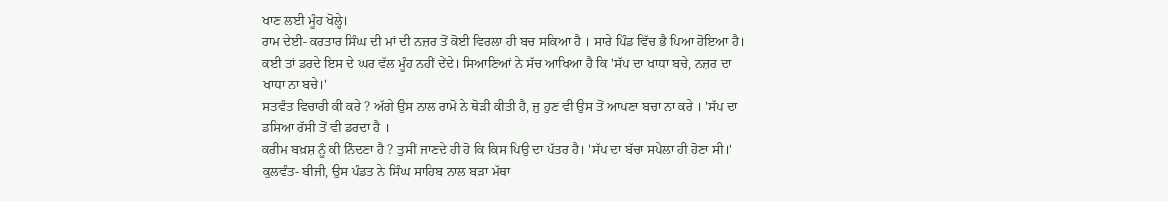ਖਾਣ ਲਈ ਮੂੰਹ ਖੋਲ੍ਹੇ।
ਰਾਮ ਦੇਈ- ਕਰਤਾਰ ਸਿੰਘ ਦੀ ਮਾਂ ਦੀ ਨਜ਼ਰ ਤੋਂ ਕੋਈ ਵਿਰਲਾ ਹੀ ਬਚ ਸਕਿਆ ਹੈ । ਸਾਰੇ ਪਿੰਡ ਵਿੱਚ ਭੈ ਪਿਆ ਹੋਇਆ ਹੈ। ਕਈ ਤਾਂ ਡਰਦੇ ਇਸ ਦੇ ਘਰ ਵੱਲ ਮੂੰਹ ਨਹੀਂ ਦੇਂਦੇ। ਸਿਆਣਿਆਂ ਨੇ ਸੱਚ ਆਖਿਆ ਹੈ ਕਿ 'ਸੱਪ ਦਾ ਖਾਧਾ ਬਚੇ, ਨਜ਼ਰ ਦਾ ਖਾਧਾ ਨਾ ਬਚੇ।'
ਸਤਵੰਤ ਵਿਚਾਰੀ ਕੀ ਕਰੇ ? ਅੱਗੇ ਉਸ ਨਾਲ ਰਾਮੋ ਨੇ ਥੋੜੀ ਕੀਤੀ ਹੈ, ਜੁ ਹੁਣ ਵੀ ਉਸ ਤੋਂ ਆਪਣਾ ਬਚਾ ਨਾ ਕਰੇ । 'ਸੱਪ ਦਾ ਡਸਿਆ ਰੱਸੀ ਤੋਂ ਵੀ ਡਰਦਾ ਹੈ ।
ਕਰੀਮ ਬਖ਼ਸ਼ ਨੂੰ ਕੀ ਨਿੰਦਣਾ ਹੈ ? ਤੁਸੀਂ ਜਾਣਦੇ ਹੀ ਹੋ ਕਿ ਕਿਸ ਪਿਉ ਦਾ ਪੱਤਰ ਹੈ। 'ਸੱਪ ਦਾ ਬੱਚਾ ਸਪੇਲਾ ਹੀ ਹੋਣਾ ਸੀ।'
ਕੁਲਵੰਤ- ਬੀਜੀ, ਉਸ ਪੰਡਤ ਨੇ ਸਿੰਘ ਸਾਹਿਬ ਨਾਲ ਬੜਾ ਮੱਥਾ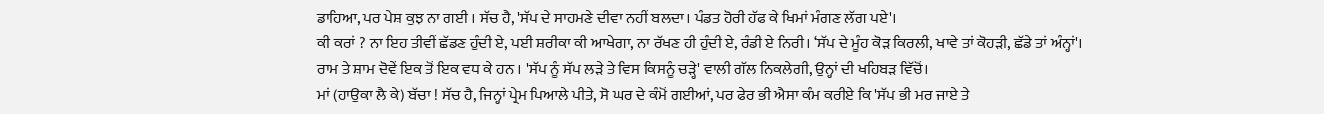ਡਾਹਿਆ, ਪਰ ਪੇਸ਼ ਕੁਝ ਨਾ ਗਈ । ਸੱਚ ਹੈ, 'ਸੱਪ ਦੇ ਸਾਹਮਣੇ ਦੀਵਾ ਨਹੀਂ ਬਲਦਾ। ਪੰਡਤ ਹੋਰੀ ਹੱਫ ਕੇ ਖਿਮਾਂ ਮੰਗਣ ਲੱਗ ਪਏ'।
ਕੀ ਕਰਾਂ ? ਨਾ ਇਹ ਤੀਵੀਂ ਛੱਡਣ ਹੁੰਦੀ ਏ, ਪਈ ਸ਼ਰੀਕਾ ਕੀ ਆਖੇਗਾ, ਨਾ ਰੱਖਣ ਹੀ ਹੁੰਦੀ ਏ, ਰੰਡੀ ਏ ਨਿਰੀ। ‘ਸੱਪ ਦੇ ਮੂੰਹ ਕੋੜ ਕਿਰਲੀ, ਖਾਵੇ ਤਾਂ ਕੋਹੜੀ, ਛੱਡੇ ਤਾਂ ਅੰਨ੍ਹਾਂ'।
ਰਾਮ ਤੇ ਸ਼ਾਮ ਦੋਵੇਂ ਇਕ ਤੋਂ ਇਕ ਵਧ ਕੇ ਹਨ । 'ਸੱਪ ਨੂੰ ਸੱਪ ਲੜੇ ਤੇ ਵਿਸ ਕਿਸਨੂੰ ਚੜ੍ਹੇ' ਵਾਲੀ ਗੱਲ ਨਿਕਲੇਗੀ, ਉਨ੍ਹਾਂ ਦੀ ਖਹਿਬੜ ਵਿੱਚੋਂ।
ਮਾਂ (ਹਾਉਕਾ ਲੈ ਕੇ) ਬੱਚਾ ! ਸੱਚ ਹੈ, ਜਿਨ੍ਹਾਂ ਪ੍ਰੇਮ ਪਿਆਲੇ ਪੀਤੇ, ਸੋ ਘਰ ਦੇ ਕੰਮੋਂ ਗਈਆਂ, ਪਰ ਫੇਰ ਭੀ ਐਸਾ ਕੰਮ ਕਰੀਏ ਕਿ 'ਸੱਪ ਭੀ ਮਰ ਜਾਏ ਤੇ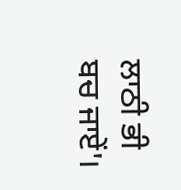ਲਾਠੀ ਭੀ ਬਚ ਜਾਏਂ'।